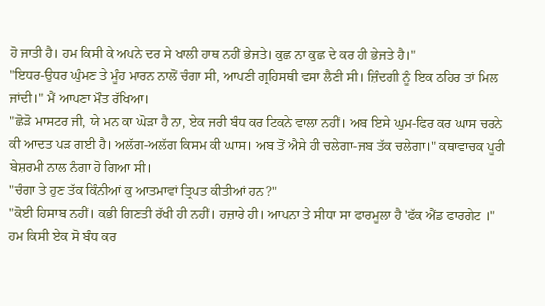ਹੋ ਜਾਤੀ ਹੈ। ਹਮ ਕਿਸੀ ਕੇ ਅਪਨੇ ਦਰ ਸੇ ਖਾਲੀ ਹਾਥ ਨਹੀਂ ਭੇਜਤੇ। ਕੁਛ ਨਾ ਕੁਛ ਦੇ ਕਰ ਹੀ ਭੇਜਤੇ ਹੈ।"
"ਇਧਰ-ਉਧਰ ਘੁੰਮਣ ਤੇ ਮੂੰਹ ਮਾਰਨ ਨਾਲੋਂ ਚੰਗਾ ਸੀ, ਆਪਣੀ ਗ੍ਰਹਿਸਥੀ ਵਸਾ ਲੈਣੀ ਸੀ। ਜ਼ਿੰਦਗੀ ਨੂੰ ਇਕ ਠਹਿਰ ਤਾਂ ਮਿਲ ਜਾਂਦੀ।" ਮੈਂ ਆਪਣਾ ਮੌਤ ਰੱਖਿਆ।
"ਛੋੜੋ ਮਾਸਟਰ ਜੀ, ਯੇ ਮਨ ਕਾ ਘੋੜਾ ਹੈ ਨਾ, ਏਕ ਜਰੀ ਬੰਧ ਕਰ ਟਿਕਨੇ ਵਾਲਾ ਨਹੀਂ। ਅਬ ਇਸੇ ਘੁਮ-ਫਿਰ ਕਰ ਘਾਸ ਚਰਨੇ ਕੀ ਆਦਤ ਪੜ ਗਈ ਹੈ। ਅਲੱਗ-ਅਲੱਗ ਕਿਸਮ ਕੀ ਘਾਸ। ਅਬ ਤੋਂ ਐਸੇ ਹੀ ਚਲੇਗਾ-ਜਬ ਤੱਕ ਚਲੇਗਾ।" ਕਥਾਵਾਚਕ ਪੂਰੀ ਬੇਸ਼ਰਮੀ ਨਾਲ ਨੰਗਾ ਹੋ ਗਿਆ ਸੀ।
"ਚੰਗਾ ਤੇ ਹੁਣ ਤੱਕ ਕਿੰਨੀਆਂ ਕੁ ਆਤਮਾਵਾਂ ਤ੍ਰਿਪਤ ਕੀਤੀਆਂ ਹਨ?"
"ਕੋਈ ਹਿਸਾਬ ਨਹੀਂ। ਕਭੀ ਗਿਣਤੀ ਰੱਖੀ ਹੀ ਨਹੀਂ। ਹਜ਼ਾਰੇ ਹੀ। ਆਪਨਾ ਤੇ ਸੀਧਾ ਸਾ ਫਾਰਮੂਲਾ ਹੈ 'ਫੱਕ ਐਂਡ ਫਾਰਗੇਟ ।" ਹਮ ਕਿਸੀ ਏਕ ਸੋ ਬੰਧ ਕਰ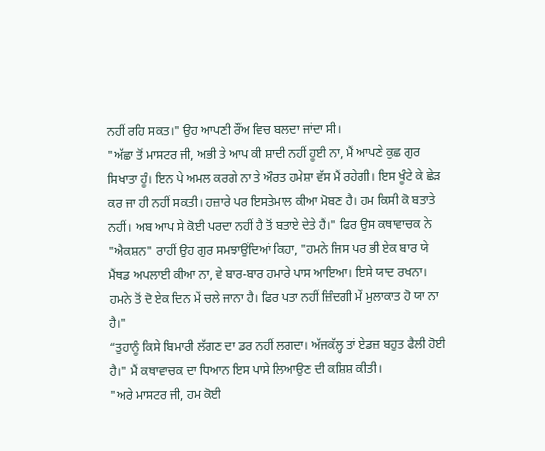ਨਹੀਂ ਰਹਿ ਸਕਤ।" ਉਹ ਆਪਣੀ ਰੌਂਅ ਵਿਚ ਬਲਦਾ ਜਾਂਦਾ ਸੀ।
"ਅੱਛਾ ਤੋਂ ਮਾਸਟਰ ਜੀ, ਅਭੀ ਤੇ ਆਪ ਕੀ ਸ਼ਾਦੀ ਨਹੀਂ ਹੂਈ ਨਾ, ਮੈਂ ਆਪਣੇ ਕੁਛ ਗੁਰ ਸਿਖਾਤਾ ਹੂੰ। ਇਨ ਪੇ ਅਮਲ ਕਰਗੇ ਨਾ ਤੇ ਔਰਤ ਹਮੇਸ਼ਾ ਵੱਸ ਮੈਂ ਰਹੇਗੀ। ਇਸ ਖੂੰਟੇ ਕੇ ਛੇੜ ਕਰ ਜਾ ਹੀ ਨਹੀਂ ਸਕਤੀ। ਹਜ਼ਾਰੇ ਪਰ ਇਸਤੇਮਾਲ ਕੀਆ ਮੋਬਣ ਹੈ। ਹਮ ਕਿਸੀ ਕੋ ਬਤਾਤੇ ਨਹੀਂ। ਅਬ ਆਪ ਸੇ ਕੋਈ ਪਰਦਾ ਨਹੀਂ ਹੈ ਤੋਂ ਬਤਾਏ ਦੇਤੇ ਹੈਂ।" ਫਿਰ ਉਸ ਕਥਾਵਾਚਕ ਨੇ "ਐਕਸ਼ਨ" ਰਾਹੀਂ ਉਹ ਗੁਰ ਸਮਝਾਉਂਦਿਆਂ ਕਿਹਾ, "ਹਮਨੇ ਜਿਸ ਪਰ ਭੀ ਏਕ ਬਾਰ ਯੇ ਮੈਂਥਡ ਅਪਲਾਈ ਕੀਆ ਨਾ, ਵੇ ਬਾਰ-ਬਾਰ ਹਮਾਰੇ ਪਾਸ ਆਇਆ। ਇਸੇ ਯਾਦ ਰਖਨਾ। ਹਮਨੇ ਤੋਂ ਦੋ ਏਕ ਦਿਨ ਮੇਂ ਚਲੇ ਜਾਨਾ ਹੈ। ਫਿਰ ਪਤਾ ਨਹੀਂ ਜ਼ਿੰਦਗੀ ਮੇਂ ਮੁਲਾਕਾਤ ਹੋ ਯਾ ਨਾ ਹੈ।"
“ਤੁਹਾਨੂੰ ਕਿਸੇ ਬਿਮਾਰੀ ਲੱਗਣ ਦਾ ਡਰ ਨਹੀਂ ਲਗਦਾ। ਅੱਜਕੱਲ੍ਹ ਤਾਂ ਏਡਜ਼ ਬਹੁਤ ਫੈਲੀ ਹੋਈ ਹੈ।" ਮੈਂ ਕਥਾਵਾਚਕ ਦਾ ਧਿਆਨ ਇਸ ਪਾਸੇ ਲਿਆਉਣ ਦੀ ਕਸ਼ਿਸ਼ ਕੀਤੀ।
"ਅਰੇ ਮਾਸਟਰ ਜੀ, ਹਮ ਕੋਈ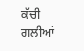ਕੱਚੀ ਗਲੀਆਂ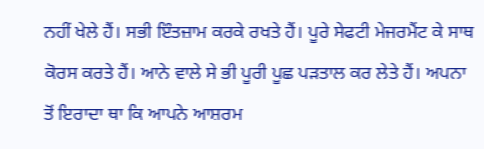ਨਹੀਂ ਖੇਲੇ ਹੈਂ। ਸਭੀ ਇੰਤਜ਼ਾਮ ਕਰਕੇ ਰਖਤੇ ਹੈਂ। ਪੂਰੇ ਸੇਫਟੀ ਮੇਜਰਮੈਂਟ ਕੇ ਸਾਥ ਕੋਰਸ ਕਰਤੇ ਹੈਂ। ਆਨੇ ਵਾਲੇ ਸੇ ਭੀ ਪੂਰੀ ਪੂਛ ਪੜਤਾਲ ਕਰ ਲੇਤੇ ਹੈਂ। ਅਪਨਾ ਤੋਂ ਇਰਾਦਾ ਥਾ ਕਿ ਆਪਨੇ ਆਸ਼ਰਮ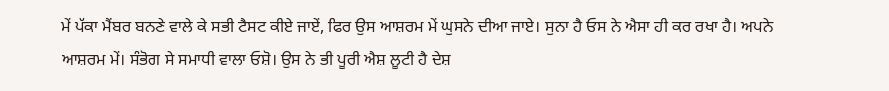ਮੇਂ ਪੱਕਾ ਮੈਂਬਰ ਬਨਣੇ ਵਾਲੇ ਕੇ ਸਭੀ ਟੈਸਟ ਕੀਏ ਜਾਏਂ, ਫਿਰ ਉਸ ਆਸ਼ਰਮ ਮੇਂ ਘੁਸਨੇ ਦੀਆ ਜਾਏ। ਸੁਨਾ ਹੈ ਓਸ ਨੇ ਐਸਾ ਹੀ ਕਰ ਰਖਾ ਹੈ। ਅਪਨੇ ਆਸ਼ਰਮ ਮੇਂ। ਸੰਭੋਗ ਸੇ ਸਮਾਧੀ ਵਾਲਾ ਓਸ਼ੋ। ਉਸ ਨੇ ਭੀ ਪੂਰੀ ਐਸ਼ ਲੂਟੀ ਹੈ ਦੇਸ਼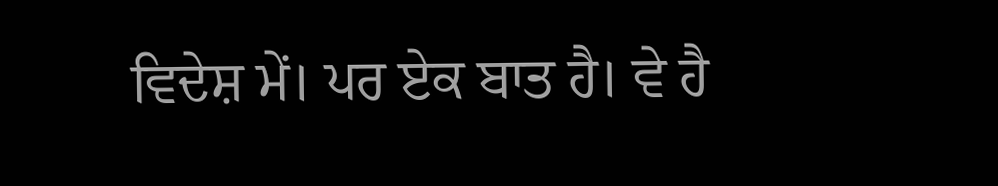ਵਿਦੇਸ਼ ਮੇਂ। ਪਰ ਏਕ ਬਾਤ ਹੈ। ਵੇ ਹੈ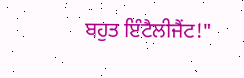ਬਹੁਤ ਇੰਟੈਲੀਜੈਂਟ!"